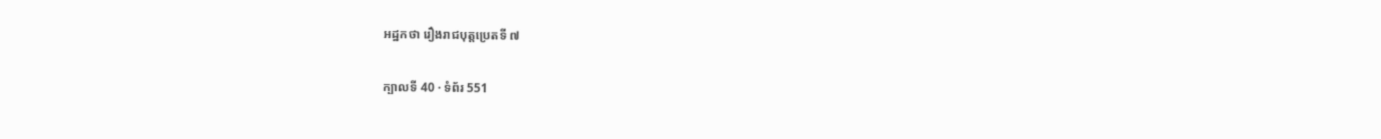អដ្ឋកថា រឿងរាជបុត្តប្រេតទី ៧

ក្បាលទី 40 · ទំព័រ 551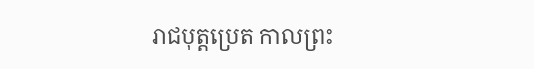រាជបុត្តប្រេត កាលព្រះ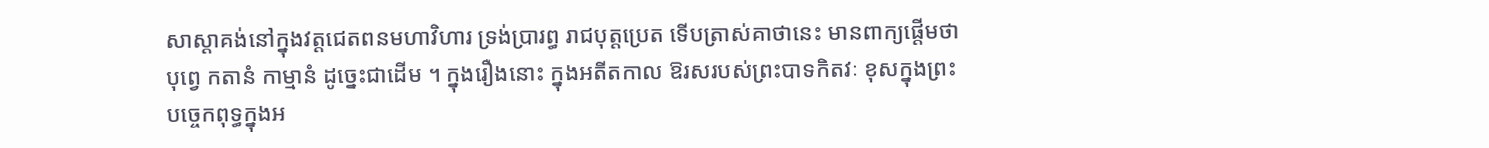សាស្តាគង់នៅក្នុងវត្តជេតពនមហាវិហារ ទ្រង់ប្រារព្ធ រាជបុត្តប្រេត ទើបត្រាស់គាថានេះ មានពាក្យផ្តើមថា បុព្វេ កតានំ កាម្មានំ ដូច្នេះជាដើម ។ ក្នុងរឿងនោះ ក្នុងអតីតកាល ឱរសរបស់ព្រះបាទកិតវៈ ខុសក្នុងព្រះ បច្ចេកពុទ្ធក្នុងអ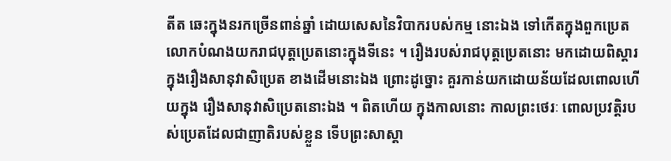តីត ឆេះក្នុងនរកច្រើនពាន់ឆ្នាំ ដោយសេសនៃវិបាករបស់កម្ម នោះឯង ទៅកើតក្នុងពួកប្រេត លោកបំណងយករាជបុត្តប្រេតនោះក្នុងទីនេះ ។ រឿងរបស់រាជបុត្តប្រេតនោះ មកដោយពិស្តារ ក្នុងរឿងសានុវាសិប្រេត ខាងដើមនោះឯង ព្រោះដូច្នោះ គួរកាន់យកដោយន័យដែលពោលហើយក្នុង រឿងសានុវាសិប្រេតនោះឯង ។ ពិតហើយ ក្នុងកាលនោះ កាលព្រះថេរៈ ពោលប្រវត្តិរបស់ប្រេតដែលជាញាតិរបស់ខ្លួន ទើបព្រះសាស្តា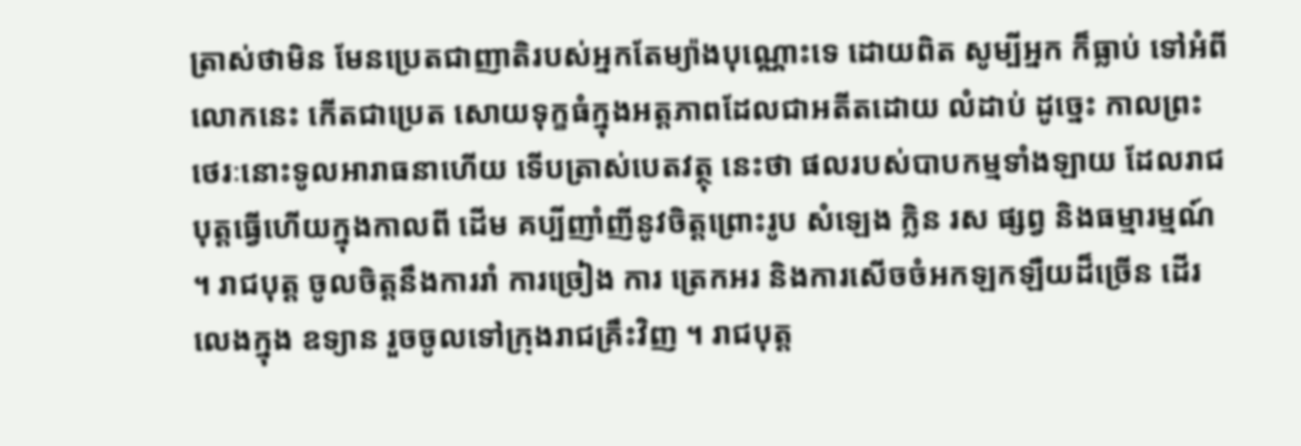ត្រាស់ថាមិន មែនប្រេតជាញាតិរបស់អ្នកតែម្យ៉ាងបុណ្ណោះទេ ដោយពិត សូម្បីអ្នក ក៏ធ្លាប់ ទៅអំពីលោកនេះ កើតជាប្រេត សោយទុក្ខធំក្នុងអត្តភាពដែលជាអតីតដោយ លំដាប់ ដូច្នេះ កាលព្រះថេរៈនោះទូលអារាធនាហើយ ទើបត្រាស់បេតវត្ថុ នេះថា ផលរបស់បាបកម្មទាំងឡាយ ដែលរាជបុត្តធ្វើហើយក្នុងកាលពី ដើម គប្បីញាំញីនូវចិត្តព្រោះរូប សំឡេង ក្លិន រស ផ្សព្វ និងធម្មារម្មណ៍ ។ រាជបុត្ត ចូលចិត្តនឹងការរាំ ការច្រៀង ការ ត្រេកអរ និងការសើចចំអកឡកឡឺយដ៏ច្រើន ដើរលេងក្នុង ឧទ្យាន រួចចូលទៅក្រុងរាជគ្រឹះវិញ ។ រាជបុត្ត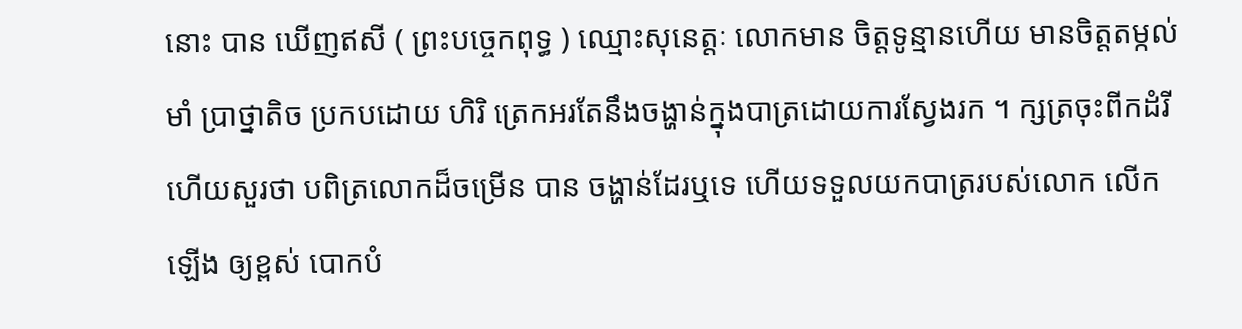នោះ បាន ឃើញឥសី ( ព្រះបច្ចេកពុទ្ធ ) ឈ្មោះសុនេត្តៈ លោកមាន ចិត្តទូន្មានហើយ មានចិត្តតម្កល់មាំ ប្រាថ្នាតិច ប្រកបដោយ ហិរិ ត្រេកអរតែនឹងចង្ហាន់ក្នុងបាត្រដោយការស្វែងរក ។ ក្សត្រចុះពីកដំរីហើយសួរថា បពិត្រលោកដ៏ចម្រើន បាន ចង្ហាន់ដែរឬទេ ហើយទទួលយកបាត្ររបស់លោក លើកឡើង ឲ្យខ្ពស់ បោកបំ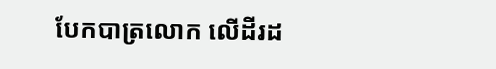បែកបាត្រលោក លើដីរដ